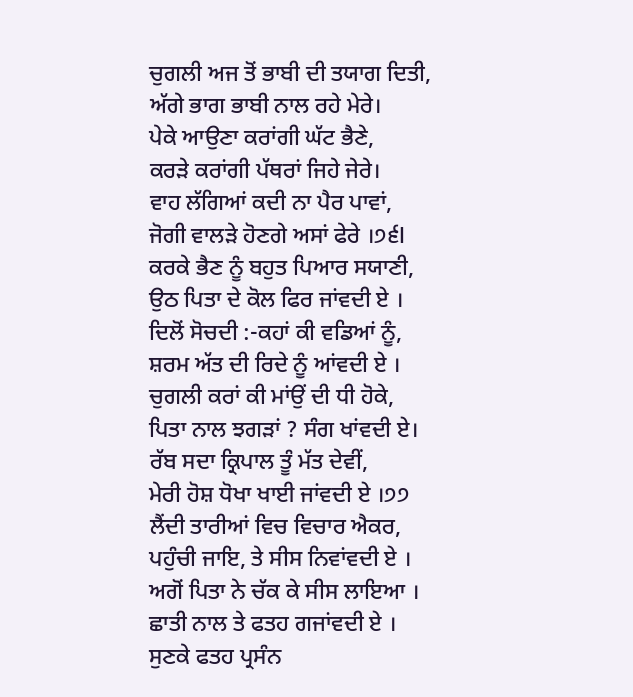ਚੁਗਲੀ ਅਜ ਤੋਂ ਭਾਬੀ ਦੀ ਤਯਾਗ ਦਿਤੀ,
ਅੱਗੇ ਭਾਗ ਭਾਬੀ ਨਾਲ ਰਹੇ ਮੇਰੇ।
ਪੇਕੇ ਆਉਣਾ ਕਰਾਂਗੀ ਘੱਟ ਭੈਣੇ,
ਕਰੜੇ ਕਰਾਂਗੀ ਪੱਥਰਾਂ ਜਿਹੇ ਜੇਰੇ।
ਵਾਹ ਲੱਗਿਆਂ ਕਦੀ ਨਾ ਪੈਰ ਪਾਵਾਂ,
ਜੋਗੀ ਵਾਲੜੇ ਹੋਣਗੇ ਅਸਾਂ ਫੇਰੇ ।੭੬l
ਕਰਕੇ ਭੈਣ ਨੂੰ ਬਹੁਤ ਪਿਆਰ ਸਯਾਣੀ,
ਉਠ ਪਿਤਾ ਦੇ ਕੋਲ ਫਿਰ ਜਾਂਵਦੀ ਏ ।
ਦਿਲੋਂ ਸੋਚਦੀ :-ਕਹਾਂ ਕੀ ਵਡਿਆਂ ਨੂੰ,
ਸ਼ਰਮ ਅੱਤ ਦੀ ਰਿਦੇ ਨੂੰ ਆਂਵਦੀ ਏ ।
ਚੁਗਲੀ ਕਰਾਂ ਕੀ ਮਾਂਉਂ ਦੀ ਧੀ ਹੋਕੇ,
ਪਿਤਾ ਨਾਲ ਝਗੜਾਂ ? ਸੰਗ ਖਾਂਵਦੀ ਏ।
ਰੱਬ ਸਦਾ ਕ੍ਰਿਪਾਲ ਤੂੰ ਮੱਤ ਦੇਵੀਂ,
ਮੇਰੀ ਹੋਸ਼ ਧੋਖਾ ਖਾਈ ਜਾਂਵਦੀ ਏ ।੭੭
ਲੈਂਦੀ ਤਾਰੀਆਂ ਵਿਚ ਵਿਚਾਰ ਐਕਰ,
ਪਹੁੰਚੀ ਜਾਇ, ਤੇ ਸੀਸ ਨਿਵਾਂਵਦੀ ਏ ।
ਅਗੋਂ ਪਿਤਾ ਨੇ ਚੱਕ ਕੇ ਸੀਸ ਲਾਇਆ ।
ਛਾਤੀ ਨਾਲ ਤੇ ਫਤਹ ਗਜਾਂਵਦੀ ਏ ।
ਸੁਣਕੇ ਫਤਹ ਪ੍ਰਸੰਨ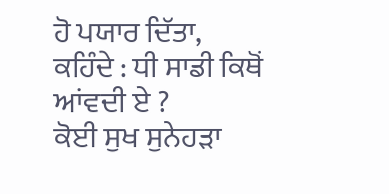ਹੋ ਪਯਾਰ ਦਿੱਤਾ,
ਕਹਿੰਦੇ : ਧੀ ਸਾਡੀ ਕਿਥੋਂ ਆਂਵਦੀ ਏ ?
ਕੋਈ ਸੁਖ ਸੁਨੇਹੜਾ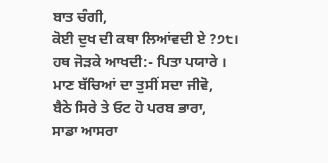ਬਾਤ ਚੰਗੀ,
ਕੋਈ ਦੁਖ ਦੀ ਕਥਾ ਲਿਆਂਵਦੀ ਏ ?੭੮।
ਹਥ ਜੋੜਕੇ ਆਖਦੀ:- ਪਿਤਾ ਪਯਾਰੇ ।
ਮਾਣ ਬੱਚਿਆਂ ਦਾ ਤੁਸੀਂ ਸਦਾ ਜੀਵੋ,
ਬੈਠੇ ਸਿਰੇ ਤੇ ਓਟ ਹੋ ਪਰਬ ਭਾਰਾ,
ਸਾਡਾ ਆਸਰਾ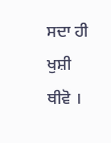ਸਦਾ ਹੀ ਖੁਸ਼ੀ ਥੀਵੋ ।